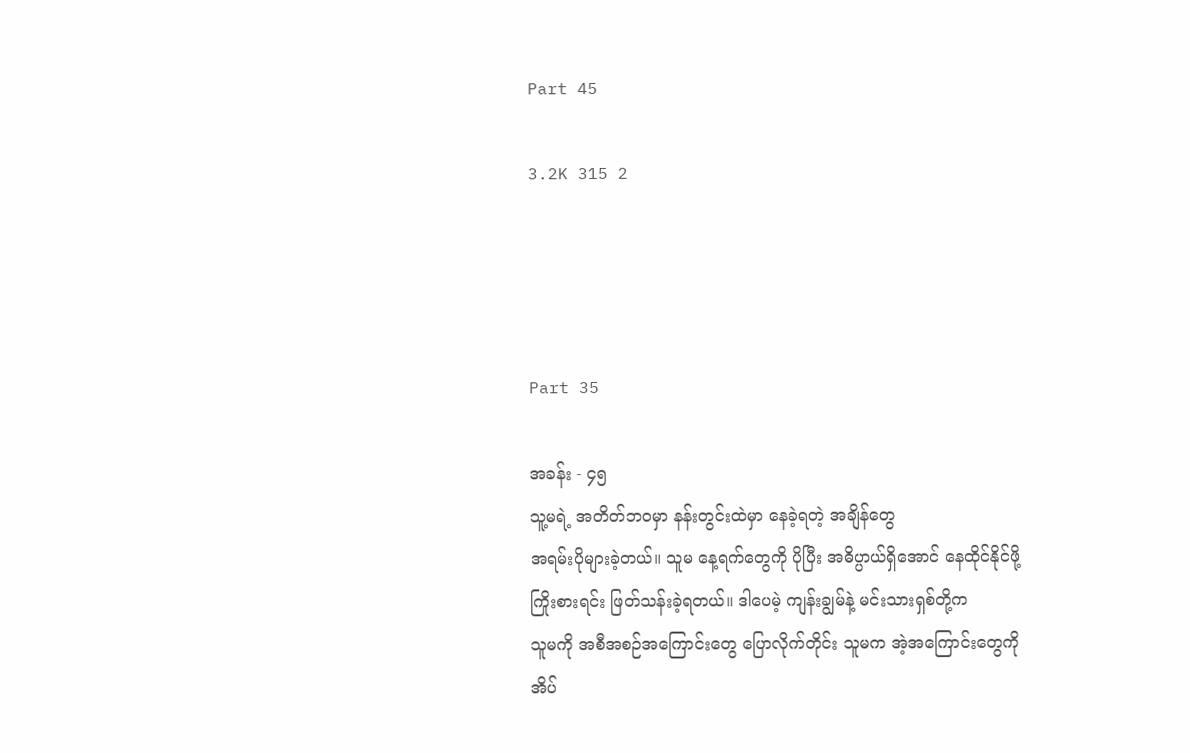Part 45

3.2K 315 2




Part 35

အခန်း - ၄၅
သူ့မရဲ့ အတိတ်ဘဝမှာ နန်းတွင်းထဲမှာ နေခဲ့ရတဲ့ အချိန်တွေ
အရမ်းပိုများခဲ့တယ်။ သူမ နေ့ရက်တွေကို ပိုပြီး အဓိပ္ပာယ်ရှိအောင် နေထိုင်နိုင်ဖို့
ကြိုးစားရင်း ဖြတ်သန်းခဲ့ရတယ်။ ဒါပေမဲ့ ကျန်းချွမ်နဲ့ မင်းသားရှစ်တို့က
သူမကို အစီအစဉ်အကြောင်း‌တွေ ပြောလိုက်တိုင်း သူမက အဲ့အကြောင်းတွေကို
အိပ်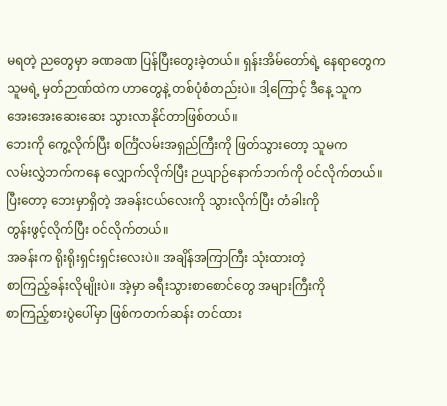မရတဲ့ ညတွေမှာ ခဏခဏ ပြန်ပြီးတွေးခဲ့တယ်။ ရှန်းအိမ်တော်ရဲ့ နေရာတွေက
သူမရဲ့ မှတ်ဉာဏ်ထဲက ဟာတွေနဲ့ တစ်ပုံစံတည်းပဲ။ ဒါ့ကြောင့် ဒီနေ့ သူက
အေးအေးဆေးဆေး သွားလာနိုင်တာဖြစ်တယ်။
ဘေးကို ကွေ့လိုက်ပြီး စင်္ကြံလမ်းအရှည်ကြီးကို ဖြတ်သွားတော့ သူမက
လမ်းလွှဲဘက်ကနေ လျှောက်လိုက်ပြီး ဉယျာဉ်နောက်ဘက်ကို ဝင်လိုက်တယ်။
ပြီးတော့ ဘေးမှာရှိတဲ့ အခန်းငယ်လေးကို သွားလိုက်ပြီး တံခါးကို
တွန်းဖွင့်လိုက်ပြီး ဝင်လိုက်တယ်။
အခန်းက ရိုးရိုးရှင်းရှင်းလေးပဲ။ အချိန်အကြာကြီး သုံးထားတဲ့
စာကြည့်ခန်းလိုမျိုးပဲ။ အဲ့မှာ ခရီးသွားစာစောင်တွေ အများကြီးကို
စာကြည့်စားပွဲပေါ်မှာ ဖြစ်ကတက်ဆန်း တင်ထား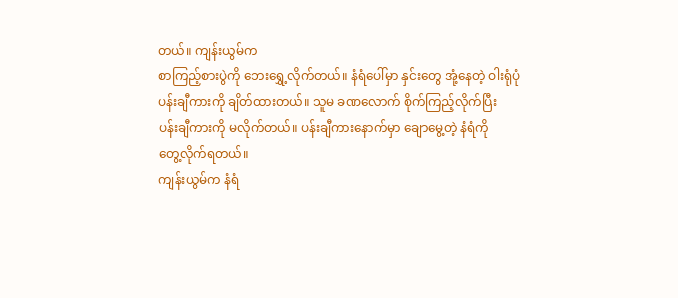တယ်။ ကျန်းယွမ်က
စာကြည့်စားပွဲကို ဘေးရွှေ့လိုက်တယ်။ နံရံပေါ်မှာ နှင်းတွေ အုံ့နေတဲ့ ဝါးရုံပုံ
ပန်းချီကားကို ချိတ်ထားတယ်။ သူမ ခဏလောက် စိုက်ကြည့်လိုက်ပြီး
ပန်းချီကားကို မလိုက်တယ်။ ပန်းချီကားနောက်မှာ ချောမွေ့တဲ့ နံရံကို
တွေ့လိုက်ရတယ်။
ကျန်းယွမ်က နံရံ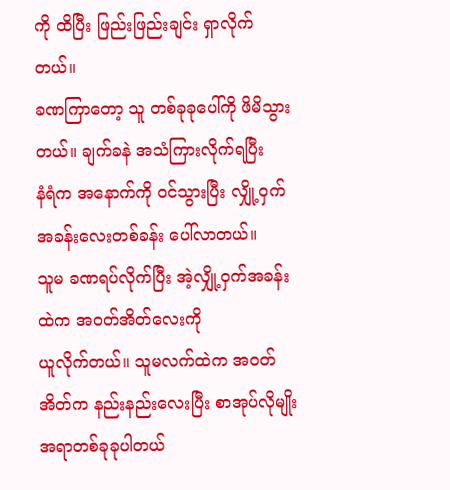ကို ထိပြီး ဖြည်းဖြည်းချင်း ရှာလိုက်တယ်။
ခဏကြာတော့ သူ တစ်ခုခုပေါ်ကို ဖိမိသွားတယ်။ ချက်ခနဲ အသံကြားလိုက်ရပြီး
နံရံက အနောက်ကို ဝင်သွားပြီး လျှို့ဝှက်အခန်းလေးတစ်ခန်း ပေါ်လာတယ်။
သူမ ခဏရပ်လိုက်ပြီး အဲ့လျှို့ဝှက်အခန်းထဲက အဝတ်အိတ်လေးကို
ယူလိုက်တယ်။ သူမလက်ထဲက အဝတ်အိတ်က နည်းနည်းလေးပြီး စာအုပ်လိုမျိုး
အရာတစ်ခုခုပါတယ်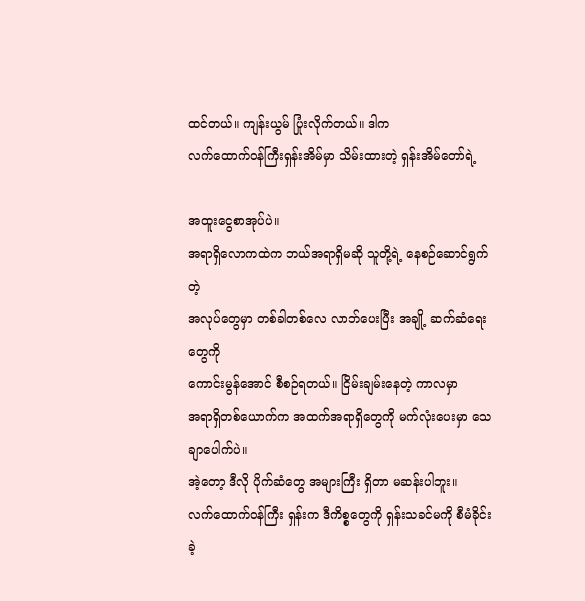ထင်တယ်။ ကျန်းယွမ် ပြုံးလိုက်တယ်။ ဒါက
လက်ထောက်ဝန်ကြီးရှန်းအိမ်မှာ သိမ်းထားတဲ့ ရှန်းအိမ်တော်ရဲ့

အထူးငွေစာအုပ်ပဲ။
အရာရှိလောကထဲက ဘယ်အရာရှိမဆို သူတို့ရဲ့ နေစဉ်ဆောင်ရွက်တဲ့
အလုပ်တွေမှာ တစ်ခါတစ်လေ လာဘ်ပေးပြီး အချို့ ဆက်ဆံရေးတွေကို
ကောင်းမွန်အောင် စီစဉ်ရတယ်။ ငြိမ်းချမ်းနေတဲ့ ကာလမှာ
အရာရှိတစ်ယောက်က အထက်အရာရှိတွေကို မက်လုံးပေးမှာ သေချာပေါက်ပဲ။
အဲ့တော့ ဒီလို ပိုက်ဆံတွေ အများကြီး ရှိတာ မဆန်းပါဘူး။
လက်ထောက်ဝန်ကြီး ရှန်းက ဒီကိစ္စတွေကို ရှန်းသခင်မကို စီမံခိုင်းခဲ့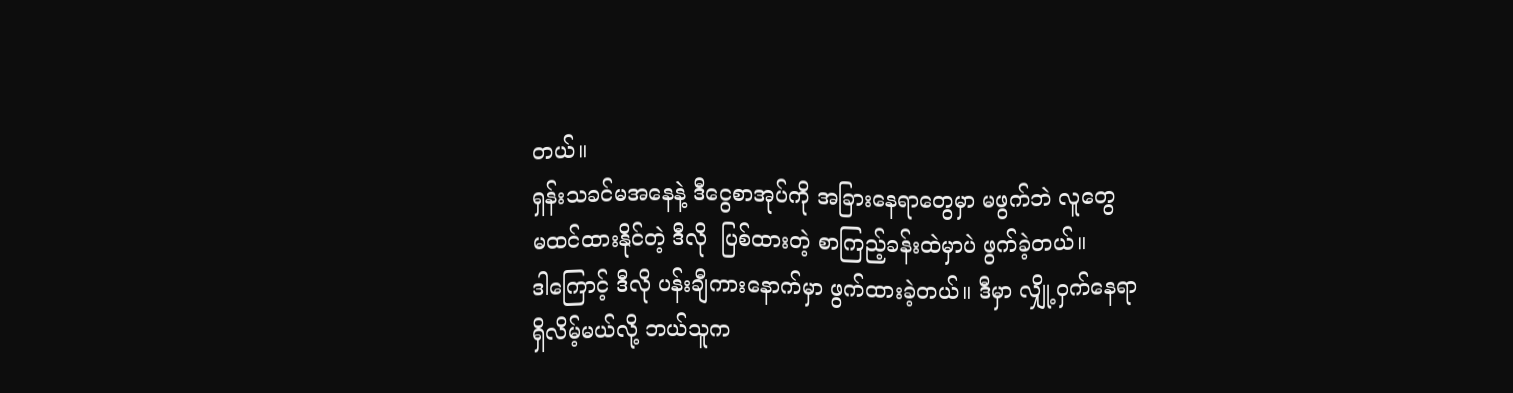တယ်။
ရှန်းသခင်မအနေနဲ့ ဒီငွေစာအုပ်ကို အခြားနေရာတွေမှာ မဖွက်ဘဲ လူတွေ
မထင်ထားနိုင်တဲ့ ဒီလို  ပြစ်ထားတဲ့ စာကြည့်ခန်းထဲမှာပဲ ဖွက်ခဲ့တယ်။
ဒါကြောင့် ဒီလို ပန်းချီကားနောက်မှာ ဖွက်ထားခဲ့တယ်။ ဒီမှာ လျှို့ဝှက်နေရာ
ရှိလိမ့်မယ်လို့ ဘယ်သူက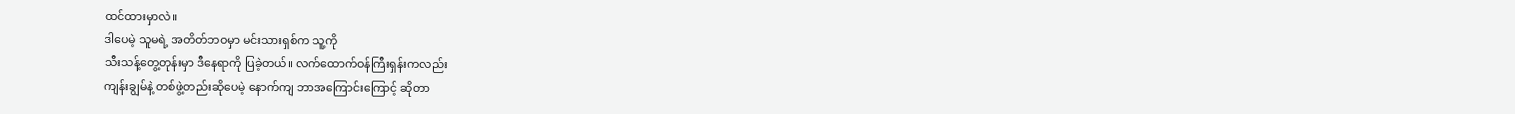ထင်ထားမှာလဲ။
ဒါပေမဲ့ သူမရဲ့ အတိတ်ဘဝမှာ မင်းသားရှစ်က သူ့ကို
သီးသန့်တွေ့တုန်းမှာ ဒီနေရာကို ပြခဲ့တယ်။ လက်ထောက်ဝန်ကြီးရှန်းကလည်း
ကျန်းချွမ်နဲ့ တစ်ဖွဲ့တည်းဆိုပေမဲ့ နောက်ကျ ဘာအကြောင်းကြောင့် ဆိုတာ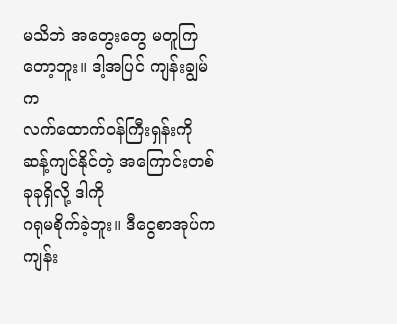မသိဘဲ အတွေးတွေ မတူကြတော့ဘူး။ ဒါ့အပြင် ကျန်းချွမ်က
လက်ထောက်ဝန်ကြီးရှန်းကို ဆန့်ကျင်နိုင်တဲ့ အကြောင်းတစ်ခုခုရှိလို့ ဒါကို
ဂရုမစိုက်ခဲ့ဘူး။ ဒီငွေစာအုပ်က ကျန်း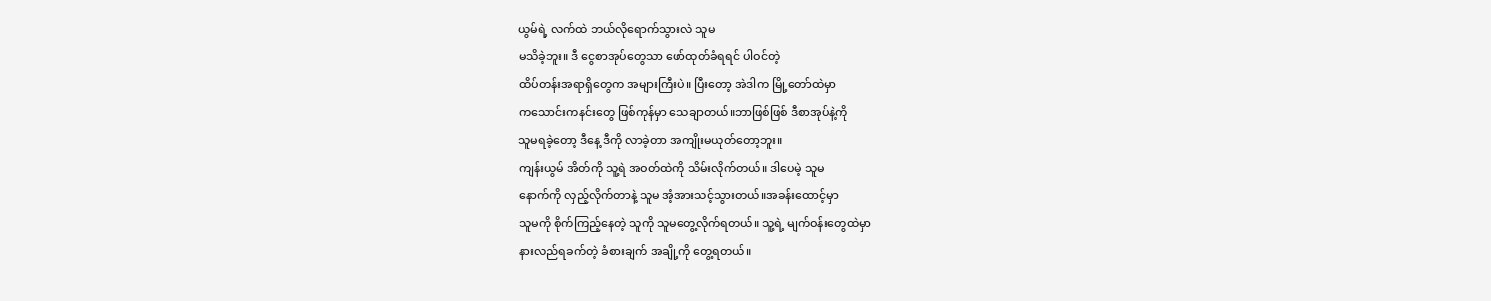ယွမ်ရဲ့ လက်ထဲ ဘယ်လိုရောက်သွားလဲ သူမ
မသိခဲ့ဘူး။ ဒီ ငွေစာအုပ်တွေသာ ဖော်ထုတ်ခံရရင် ပါဝင်တဲ့
ထိပ်တန်းအရာရှိတွေက အများကြီးပဲ။ ပြီးတော့ အဲဒါက မြို့တော်ထဲမှာ
ကသောင်းကနင်းတွေ ဖြစ်ကုန်မှာ သေချာတယ်။ဘာဖြစ်ဖြစ် ဒီစာအုပ်နဲ့ကို
သူမရခဲ့တော့ ဒီနေ့ ဒီကို လာခဲ့တာ အကျိုးမယုတ်တော့ဘူး။
ကျန်းယွမ် အိတ်ကို သူ့ရဲ အဝတ်ထဲကို သိမ်းလိုက်တယ်။ ဒါပေမဲ့ သူမ
နောက်ကို လှည့်လိုက်တာနဲ့ သူမ အံ့အားသင့်သွားတယ်။အခန်းထောင့်မှာ
သူမကို စိုက်ကြည့်နေတဲ့ သူကို သူမတွေ့လိုက်ရတယ်။ သူ့ရဲ့ မျက်ဝန်းတွေထဲမှာ
နားလည်ရခက်တဲ့ ခံစားချက် အချို့ကို တွေ့ရတယ်။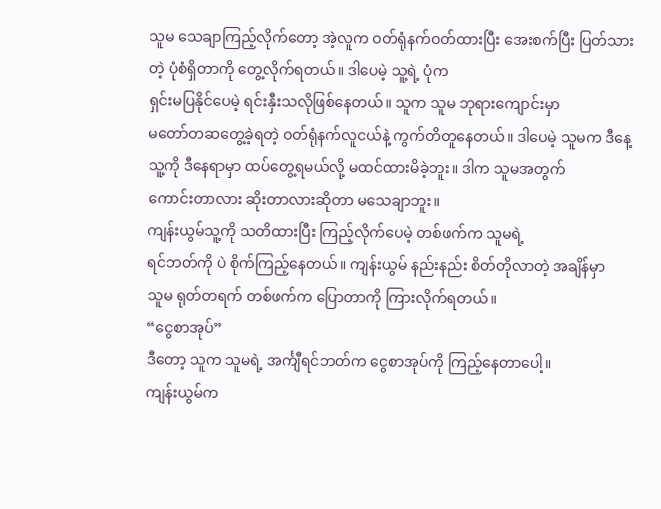သူမ သေချာကြည့်လိုက်တော့ အဲ့လူက ဝတ်ရုံနက်ဝတ်ထားပြီး အေးစက်ပြီး ပြတ်သားတဲ့ ပုံစံရှိတာကို တွေ့လိုက်ရတယ်။ ဒါပေမဲ့ သူ့ရဲ့ ပုံက
ရှင်းမပြနိုင်ပေမဲ့ ရင်းနှီးသလိုဖြစ်နေတယ်။ သူက သူမ ဘုရားကျောင်းမှာ
မတော်တဆတွေ့ခဲ့ရတဲ့ ဝတ်ရုံနက်လူငယ်နဲ့ ကွက်တိတူနေတယ်။ ဒါပေမဲ့ သူမက ဒီနေ့
သူ့ကို ဒီနေရာမှာ ထပ်တွေ့ရမယ်လို့ မထင်ထားမိခဲ့ဘူး။ ဒါက သူမအတွက်
ကောင်းတာလား ဆိုးတာလားဆိုတာ မသေချာဘူး။
ကျန်းယွမ်သူ့ကို သတိထားပြီး ကြည့်လိုက်ပေမဲ့ တစ်ဖက်က သူမရဲ့
ရင်ဘတ်ကို ပဲ စိုက်ကြည့်နေတယ်။ ကျန်းယွမ် နည်းနည်း စိတ်တိုလာတဲ့ အချိန်မှာ
သူမ ရုတ်တရက် တစ်ဖက်က ပြောတာကို ကြားလိုက်ရတယ်။
“ငွေစာအုပ်”
ဒီတော့ သူက သူမရဲ့ အင်္ကျီရင်ဘတ်က ငွေစာအုပ်ကို ကြည့်နေတာပေါ့။
ကျန်းယွမ်က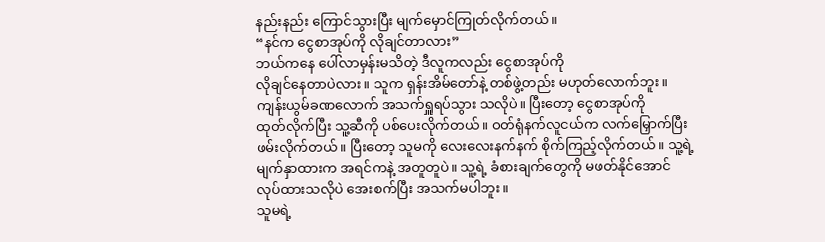နည်းနည်း ကြောင်သွားပြီး မျက်မှောင်ကြုတ်လိုက်တယ်။
“နင်က ငွေစာအုပ်ကို လိုချင်တာလား”
ဘယ်ကနေ ပေါ်လာမှန်းမသိတဲ့ ဒီလူကလည်း ငွေစာအုပ်ကို
လိုချင်နေတာပဲလား။ သူက ရှန်းအိမ်တော်နဲ့ တစ်ဖွဲ့တည်း မဟုတ်လောက်ဘူး။
ကျန်းယွမ်ခဏလောက် အသက်ရှူရပ်သွား သလိုပဲ။ ပြီးတော့ ငွေစာအုပ်ကို
ထုတ်လိုက်ပြီး သူ့ဆီကို ပစ်ပေးလိုက်တယ်။ ဝတ်ရုံနက်လူငယ်က လက်မြှောက်ပြီး
ဖမ်းလိုက်တယ်။ ပြီးတော့ သူမကို လေးလေးနက်နက် စိုက်ကြည့်လိုက်တယ်။ သူ့ရဲ့
မျက်နှာထားက အရင်ကနဲ့ အတူတူပဲ။ သူ့ရဲ့ ခံစားချက်တွေကို မဖတ်နိုင်အောင်
လုပ်ထားသလိုပဲ အေးစက်ပြီး အသက်မပါဘူး။
သူမရဲ့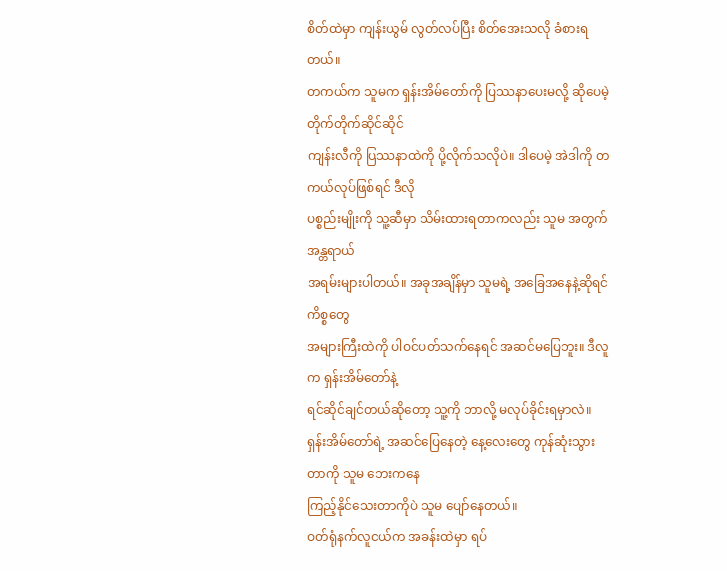စိတ်ထဲမှာ ကျန်းယွမ် လွတ်လပ်ပြီး စိတ်အေးသလို ခံစားရတယ်။
တကယ်က သူမက ရှန်းအိမ်တော်ကို ပြဿနာပေးမလို့ ဆိုပေမဲ့ တိုက်တိုက်ဆိုင်ဆိုင်
ကျန်းလီကို ပြဿနာထဲကို ပို့လိုက်သလိုပဲ။ ဒါပေမဲ့ အဲဒါကို တကယ်လုပ်ဖြစ်ရင် ဒီလို
ပစ္စည်းမျိုးကို သူ့ဆီမှာ သိမ်းထားရတာကလည်း သူမ အတွက် အန္တရာယ်
အရမ်းများပါတယ်။ အခုအချိန်မှာ သူမရဲ့ အခြေအနေနဲ့ဆိုရင် ကိစ္စတွေ
အများကြီးထဲကို ပါဝင်ပတ်သက်နေရင် အဆင်မပြေဘူး။ ဒီလူက ရှန်းအိမ်တော်နဲ့
ရင်ဆိုင်ချင်တယ်ဆိုတော့ သူ့ကို ဘာလို့ မလုပ်ခိုင်းရမှာလဲ။ ရှန်းအိမ်တော်ရဲ့ အဆင်ပြေနေတဲ့ နေ့‌လေးတွေ ကုန်ဆုံးသွားတာကို သူမ ဘေးကနေ
ကြည့်နိုင်သေးတာကိုပဲ သူမ ပျော်နေတယ်။
ဝတ်ရုံနက်လူငယ်က အခန်းထဲမှာ ရပ်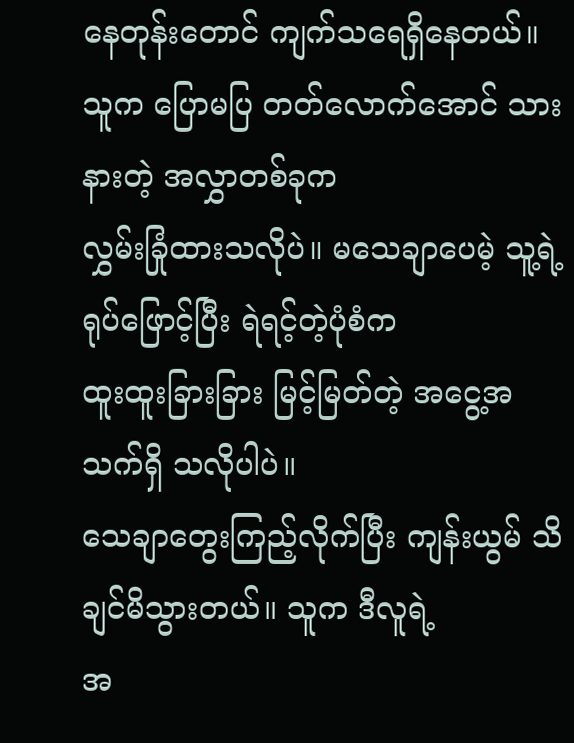နေတုန်းတောင် ကျက်သရေရှိနေတယ်။
သူက ပြောမပြ တတ်လောက်အောင် သားနားတဲ့ အလွှာတစ်ခုက
လွှမ်းခြုံထားသလိုပဲ။ မသေချာပေမဲ့ သူ့ရဲ့ ရုပ်ဖြောင့်ပြီး ရဲရင့်တဲ့ပုံစံက
ထူးထူးခြားခြား မြင့်မြတ်တဲ့ အငွေ့အသက်ရှိ သလိုပါပဲ။
သေချာတွေးကြည့်လိုက်ပြီး ကျန်းယွမ် သိချင်မိသွားတယ်။ သူက ဒီလူရဲ့
အ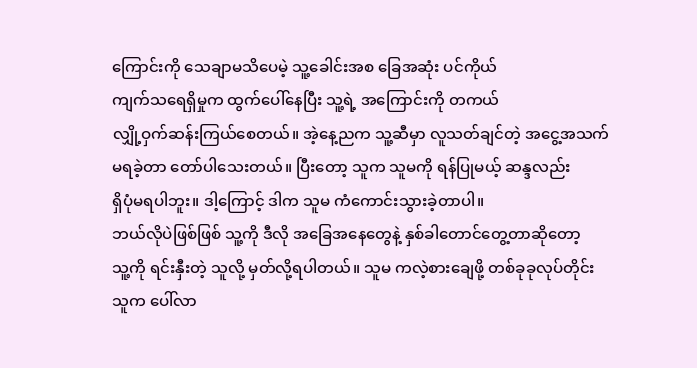ကြောင်းကို သေချာမသိပေမဲ့ သူ့ခေါင်းအစ ခြေအဆုံး ပင်ကိုယ်
ကျက်သရေရှိမှုက ထွက်ပေါ်နေပြီး သူ့ရဲ့ အကြောင်းကို တကယ်
လျှို့ဝှက်ဆန်းကြယ်စေတယ်။ အဲ့နေ့ညက သူ့ဆီမှာ လူသတ်ချင်တဲ့ အငွေ့အသက်
မရခဲ့တာ တော်ပါသေးတယ်။ ပြီးတော့ သူက သူမကို ရန်ပြုမယ့် ဆန္ဒလည်း
ရှိပုံမရပါဘူး။ ဒါ့ကြောင့် ဒါက သူမ ကံကောင်းသွားခဲ့တာပါ။
ဘယ်လိုပဲဖြစ်ဖြစ် သူ့ကို ဒီလို အခြေအနေတွေနဲ့ နှစ်ခါတောင်တွေ့တာဆိုတော့
သူ့ကို ရင်းနှီးတဲ့ သူလို့ မှတ်လို့ရပါတယ်။ သူမ ကလဲ့စားချေဖို့ တစ်ခုခုလုပ်တိုင်း
သူက ပေါ်လာ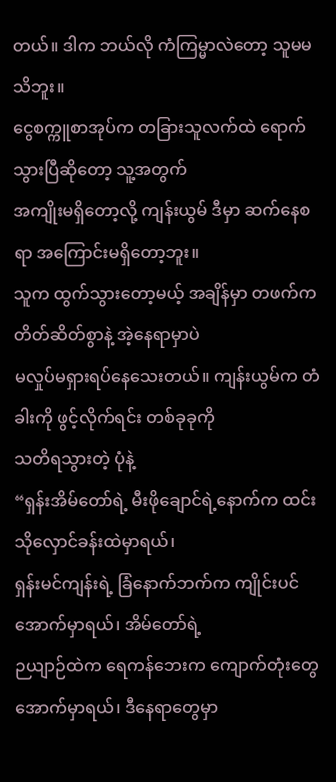တယ်။ ဒါက ဘယ်လို ကံကြမ္မာလဲတော့ သူမမသိဘူး။
ငွေစက္ကူစာအုပ်က တခြားသူလက်ထဲ ရောက်သွားပြီဆိုတော့ သူ့အတွက်
အကျိုးမရှိတော့လို့ ကျန်းယွမ် ဒီမှာ ဆက်နေစရာ အကြောင်းမရှိတော့ဘူး။
သူက ထွက်သွားတော့မယ့် အချိန်မှာ တဖက်က တိတ်ဆိတ်စွာနဲ့ အဲ့နေရာမှာပဲ
မလှုပ်မရှားရပ်နေသေးတယ်။ ကျန်းယွမ်က တံခါးကို ဖွင့်လိုက်ရင်း တစ်ခုခုကို
သတိရသွားတဲ့ ပုံနဲ့
“ရှန်းအိမ်တော်ရဲ့ မီးဖိုချောင်ရဲ့နောက်က ထင်းသိုလှောင်ခန်းထဲမှာရယ်၊
ရှန်းမင်ကျန်းရဲ့ ခြံနောက်ဘက်က ကျိုင်းပင်အောက်မှာရယ်၊ အိမ်တော်ရဲ့
ဉယျာဉ်ထဲက ရေကန်ဘေးက ကျောက်တုံးတွေ အောက်မှာရယ်၊ ဒီနေရာတွေမှာ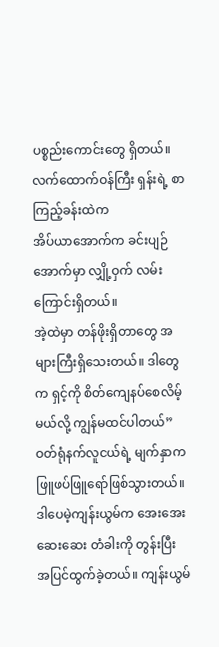ပစ္စည်းကောင်းတွေ ရှိတယ်။ လက်ထောက်ဝန်ကြီး ရှန်းရဲ့ စာကြည့်ခန်းထဲက
အိပ်ယာအောက်က ခင်းပျဉ်အောက်မှာ လျှို့ဝှက် လမ်းကြောင်းရှိတယ်။
အဲ့ထဲမှာ တန်ဖိုးရှိတာတွေ အများကြီးရှိသေးတယ်။ ဒါတွေက ရှင့်ကို စိတ်ကျေနပ်စေလိမ့်မယ်လို့ ကျွန်မထင်ပါတယ်”
ဝတ်ရုံနက်လူငယ်ရဲ့ မျက်နှာက ဖြူဖပ်ဖြူရော်ဖြစ်သွားတယ်။
ဒါပေမဲ့ကျန်းယွမ်က အေးအေးဆေးဆေး တံခါးကို တွန်းပြီး
အပြင်ထွက်ခဲ့တယ်။ ကျန်းယွမ်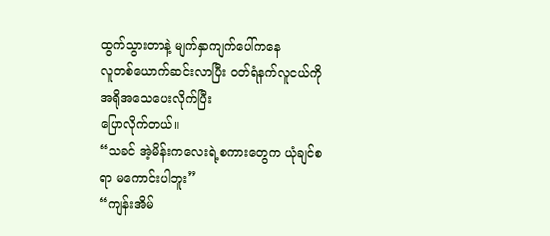ထွက်သွားတာနဲ့ မျက်နှာကျက်ပေါ်ကနေ
လူတစ်ယောက်ဆင်းလာပြီး ဝတ်ရံနက်လူငယ်ကို အရိုအသေပေးလိုက်ပြီး
ပြောလိုက်တယ်။
“သခင် အဲ့မိန်းကလေးရဲ့စကားတွေက ယုံချင်စရာ မကောင်းပါဘူး”
“ကျန်းအိမ်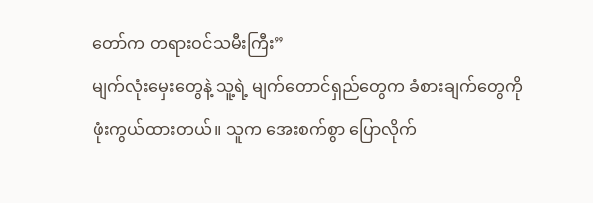တော်က တရားဝင်သမီးကြီး”
မျက်လုံးမှေးတွေနဲ့ သူ့ရဲ့ မျက်တောင်ရှည်တွေက ခံစားချက်တွေကို
ဖုံးကွယ်ထားတယ်။ သူက အေးစက်စွာ ပြောလိုက်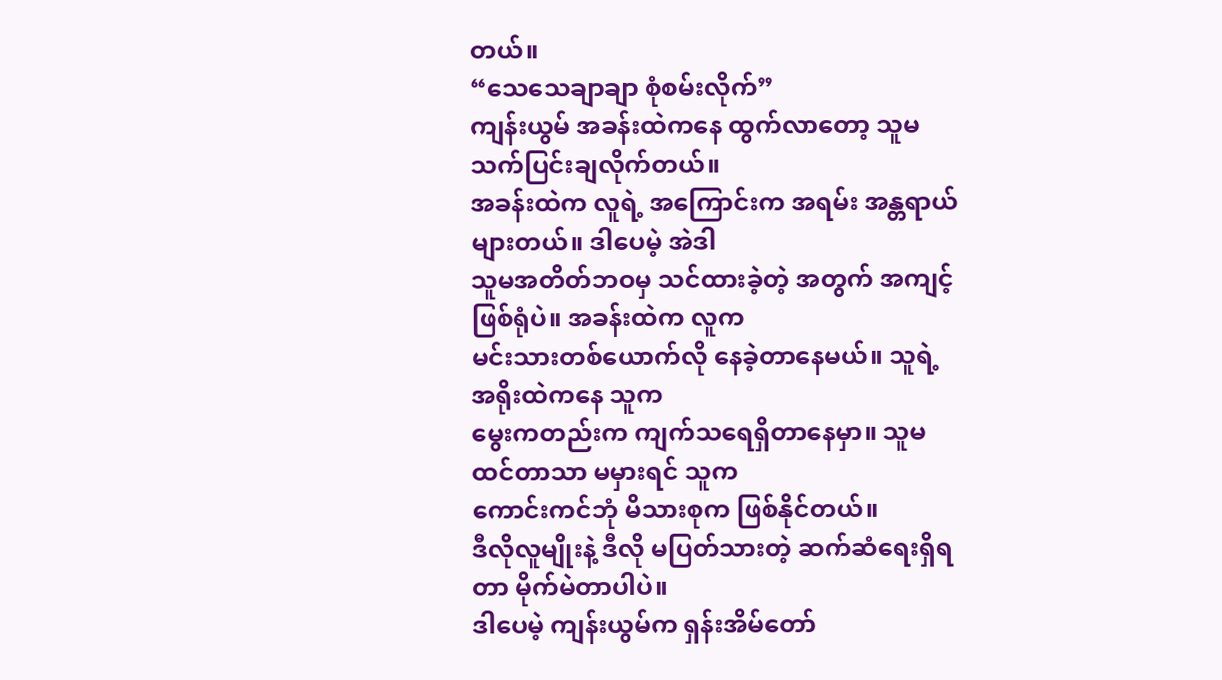တယ်။
“သေသေချာချာ စုံစမ်းလိုက်”
ကျန်းယွမ် အခန်းထဲကနေ ထွက်လာတော့ သူမ သက်ပြင်းချလိုက်တယ်။
အခန်းထဲက လူရဲ့ အကြောင်းက အရမ်း အန္တရာယ်များတယ်။ ဒါပေမဲ့ အဲဒါ
သူမအတိတ်ဘဝမှ သင်ထားခဲ့တဲ့ အတွက် အကျင့်ဖြစ်ရုံပဲ။ အခန်းထဲက လူက
မင်းသားတစ်ယောက်လို နေခဲ့တာနေမယ်။ သူရဲ့ အရိုးထဲကနေ သူက
မွေးကတည်းက ကျက်သရေရှိတာနေမှာ။ သူမ ထင်တာသာ မမှားရင် သူက
ကောင်းကင်ဘုံ မိသားစုက ဖြစ်နိုင်တယ်။
ဒီလိုလူမျိုးနဲ့ ဒီလို မပြတ်သားတဲ့ ဆက်ဆံရေးရှိရတာ မိုက်မဲတာပါပဲ။
ဒါပေမဲ့ ကျန်းယွမ်က ရှန်းအိမ်တော်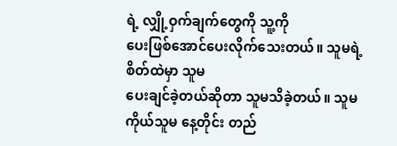ရဲ့ လျှို့ဝှက်ချက်တွေကို သူ့ကို
ပေးဖြစ်အောင်ပေးလိုက်သေးတယ်။ သူမရဲ့ စိတ်ထဲမှာ သူမ
ပေးချင်ခဲ့တယ်ဆိုတာ သူမသိခဲ့တယ်။ သူမကိုယ်သူမ နေ့တိုင်း တည်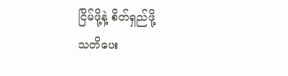ငြိမ်ဖို့နဲ့ စိတ်ရှည်ဖို့
သတိပေး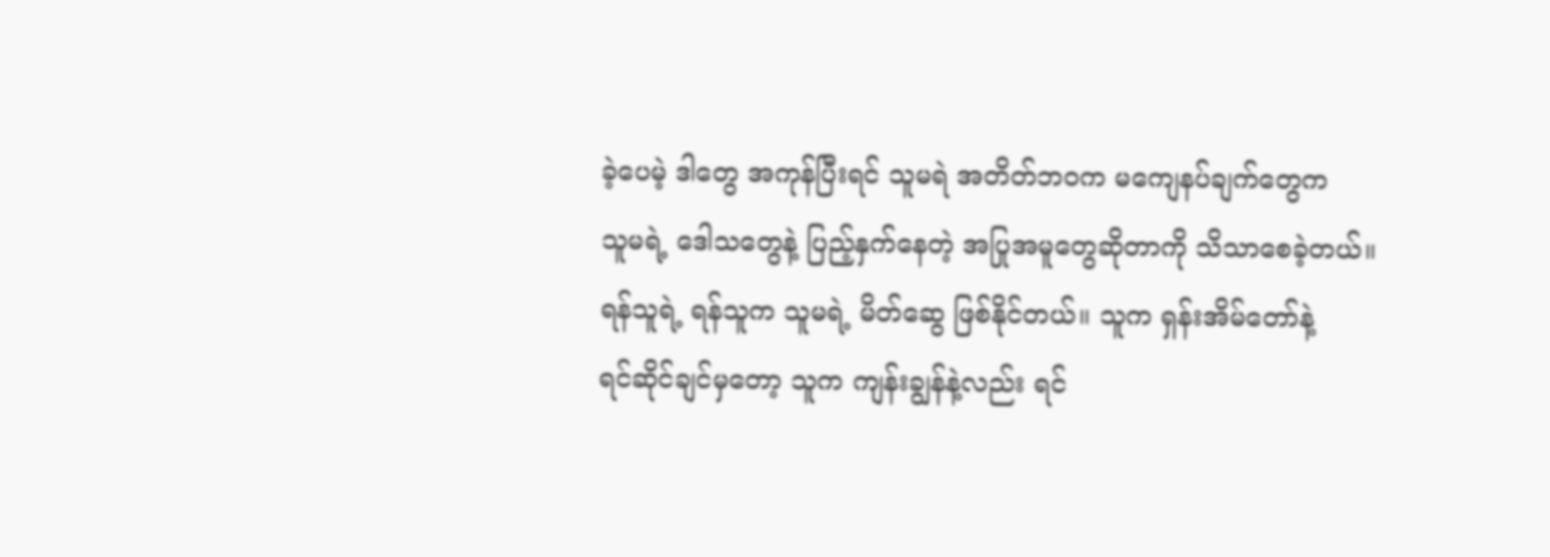ခဲ့ပေမဲ့ ဒါတွေ အကုန်ပြီးရင် သူမရဲ အတိတ်ဘဝက မကျေနပ်ချက်တွေက
သူမရဲ့ ဒေါသတွေနဲ့ ပြည့်နှက်နေတဲ့ အပြုအမူတွေဆိုတာကို သိသာစေခဲ့တယ်။
ရန်သူရဲ့ ရန်သူက သူမရဲ့ မိတ်ဆွေ ဖြစ်နိုင်တယ်။ သူက ရှန်းအိမ်တော်နဲ့
ရင်ဆိုင်ချင်မှတော့ သူက ကျန်းချွန်နဲ့လည်း ရင်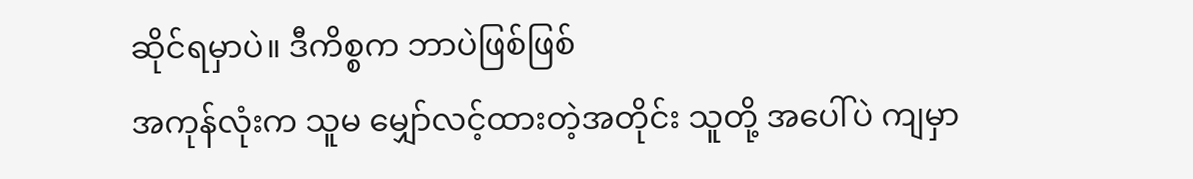ဆိုင်ရမှာပဲ။ ဒီကိစ္စက ဘာပဲဖြစ်ဖြစ်
အကုန်လုံးက သူမ မျှော်လင့်ထားတဲ့အတိုင်း သူတို့ အပေါ်ပဲ ကျမှာ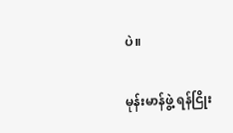ပဲ။

မုန်းမာန်ဖွဲ့ ရန်ငြိုး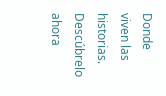Donde viven las historias. Descúbrelo ahora